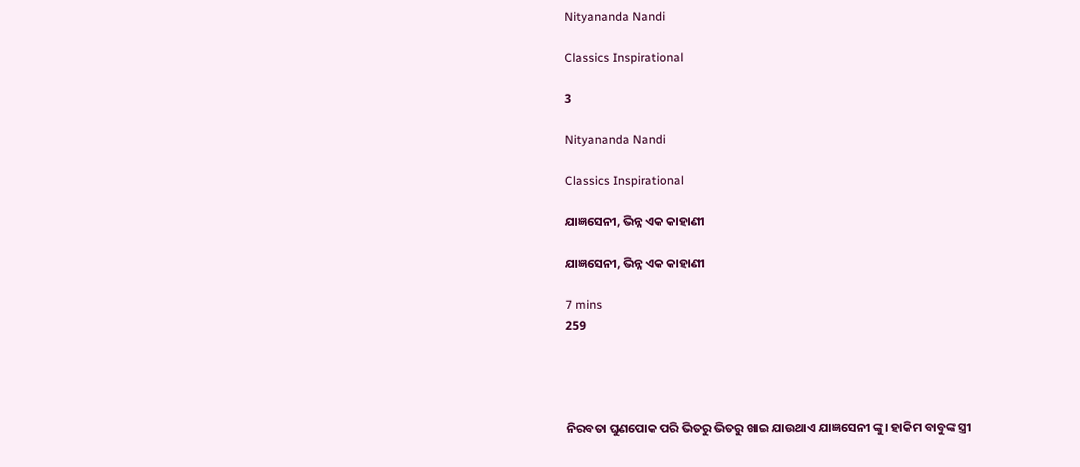Nityananda Nandi

Classics Inspirational

3

Nityananda Nandi

Classics Inspirational

ଯାଜ୍ଞସେନୀ, ଭିନ୍ନ ଏକ କାହାଣୀ

ଯାଜ୍ଞସେନୀ, ଭିନ୍ନ ଏକ କାହାଣୀ

7 mins
259




ନିରବତା ଘୁଣପୋକ ପରି ଭିତରୁ ଭିତରୁ ଖାଇ ଯାଉଥାଏ ଯାଜ୍ଞସେନୀ ଙ୍କୁ। ହାକିମ ବାବୁଙ୍କ ସ୍ତ୍ରୀ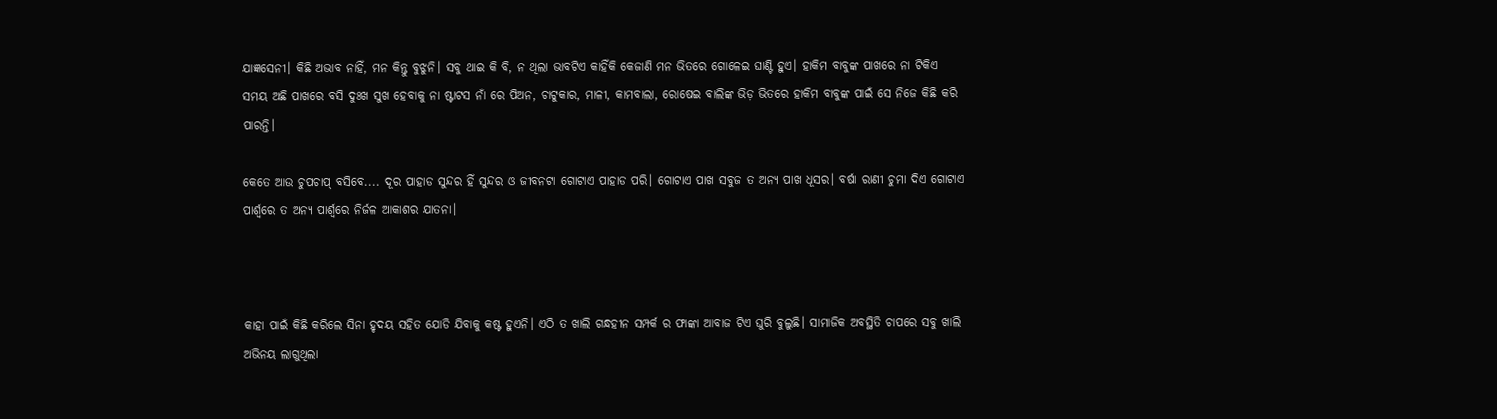ଯାଜ୍ଞସେନୀ। କିଛି ଅଭାବ ନାହିଁ, ମନ କିନ୍ତୁ ବୁଝୁନି। ସବୁ ଥାଇ କି ବି, ନ ଥିଲା ଭାବଟିଏ କାହିଁକି କେଜାଣି ମନ ଭିତରେ ଗୋଳେଇ ଘାଣ୍ଟି ହୁଏ। ହାକିମ ବାବୁଙ୍କ ପାଖରେ ନା ଟିକିଏ ସମୟ ଅଛି ପାଖରେ ବସି ଦୁଃଖ ସୁଖ ହେବାକୁ ନା ଷ୍ଟାଟସ ନାଁ ରେ ପିଅନ, ଚାଟୁକାର, ମାଳୀ, କାମବାଲା, ରୋଷେଇ ବାଲିଙ୍କ ଭିଡ଼ ଭିତରେ ହାକିମ ବାବୁଙ୍କ ପାଇଁ ସେ ନିଜେ କିଛି କରି ପାରନ୍ତି।

କେତେ ଆଉ ଚୁପଚାପ୍ ବସିବେ.... ଦୂର ପାହାଡ ସୁନ୍ଦର ହିଁ ସୁନ୍ଦର ଓ ଜୀବନଟା ଗୋଟାଏ ପାହାଡ ପରି। ଗୋଟାଏ ପାଖ ସବୁଜ ତ ଅନ୍ୟ ପାଖ ଧୂସର। ବର୍ଷା ରାଣୀ ଚୁମା ଦିଏ ଗୋଟାଏ ପାର୍ଶ୍ଵରେ ତ ଅନ୍ୟ ପାର୍ଶ୍ଵରେ ନିର୍ଜଳ ଆକାଶର ଯାତନା।



କାହା ପାଇଁ କିଛି କରିଲେ ସିନା ହୃଦୟ ସହିତ ଯୋଡି ଯିବାକୁ କଷ୍ଟ ହୁଏନି। ଏଠି ତ ଖାଲି ଗନ୍ଧହୀନ ସମ୍ପର୍କ ର ଫାଙ୍କା ଆବାଜ ଟିଏ ଘୁରି ବୁଲୁଛି। ସାମାଜିକ ଅବସ୍ଥିତି ଚାପରେ ସବୁ ଖାଲି ଅଭିନୟ ଲାଗୁଥିଲା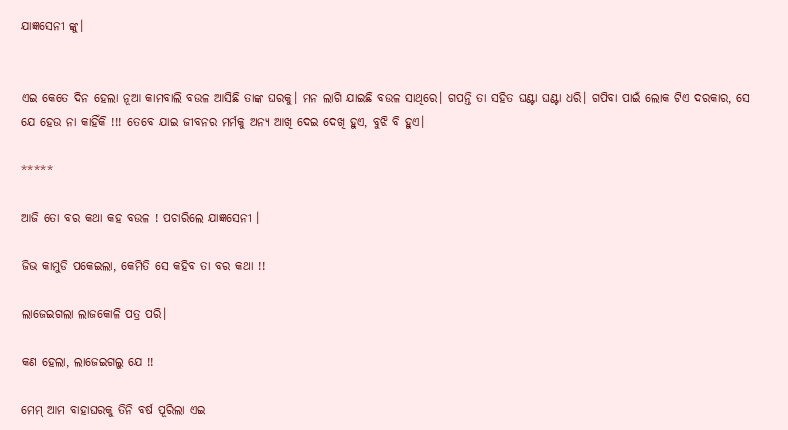ଯାଜ୍ଞସେନୀ ଙ୍କୁ।


ଏଇ କେତେ ଦିନ ହେଲା ନୂଆ କାମବାଲି ବଉଳ ଆସିଛି ତାଙ୍କ ଘରକୁ। ମନ ଲାଗି ଯାଇଛି ବଉଳ ସାଥିରେ। ଗପନ୍ତି ତା ସହିତ ଘଣ୍ଟା ଘଣ୍ଟା ଧରି। ଗପିବା ପାଇଁ ଲୋକ ଟିଏ ଦରକାର, ସେ ଯେ ହେଉ ନା କାହିଁକି !!! ତେବେ ଯାଇ ଜୀବନର ମର୍ମକୁ ଅନ୍ୟ ଆଖି ଦେଇ ଦେଖି ହୁଏ, ବୁଝି ବି ହୁଏ।

*****

ଆଜି ତୋ ବର କଥା କହ ବଉଳ ! ପଚାରିଲେ ଯାଜ୍ଞସେନୀ ।

ଜିଭ କାମୁଡି ପକେଇଲା, କେମିତି ସେ କହିବ ତା ବର କଥା !!

ଲାଜେଇଗଲା ଲାଜକୋଳି ପତ୍ର ପରି।

କଣ ହେଲା, ଲାଜେଇଗଲୁ ଯେ !!

ମେମ୍ ଆମ ବାହାଘରକୁ ତିନି ବର୍ଷ ପୂରିଲା ଏଇ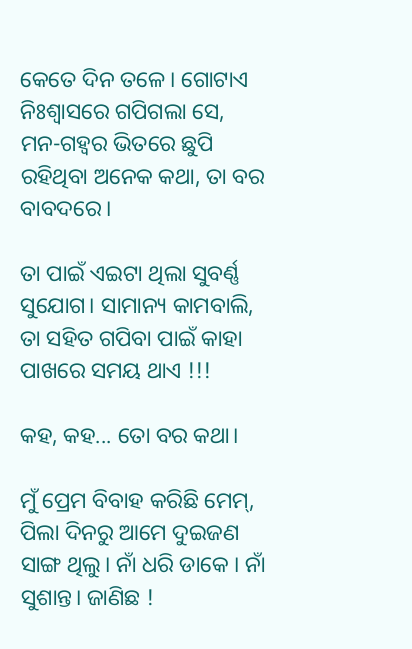କେତେ ଦିନ ତଳେ। ଗୋଟାଏ ନିଃଶ୍ୱାସରେ ଗପିଗଲା ସେ, ମନ-ଗହ୍ଵର ଭିତରେ ଛୁପି ରହିଥିବା ଅନେକ କଥା, ତା ବର ବାବଦରେ।

ତା ପାଇଁ ଏଇଟା ଥିଲା ସୁବର୍ଣ୍ଣ ସୁଯୋଗ। ସାମାନ୍ୟ କାମବାଲି, ତା ସହିତ ଗପିବା ପାଇଁ କାହା ପାଖରେ ସମୟ ଥାଏ !!!

କହ, କହ... ତୋ ବର କଥା।

ମୁଁ ପ୍ରେମ ବିବାହ କରିଛି ମେମ୍, ପିଲା ଦିନରୁ ଆମେ ଦୁଇଜଣ ସାଙ୍ଗ ଥିଲୁ। ନାଁ ଧରି ଡାକେ । ନାଁ ସୁଶାନ୍ତ। ଜାଣିଛ !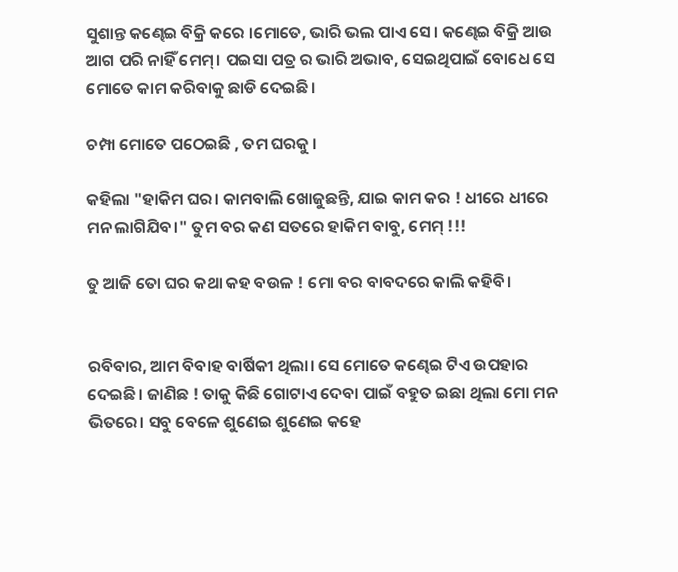ସୁଶାନ୍ତ କଣ୍ଢେଇ ବିକ୍ରି କରେ ।ମୋତେ, ଭାରି ଭଲ ପାଏ ସେ। କଣ୍ଢେଇ ବିକ୍ରି ଆଉ ଆଗ ପରି ନାହିଁ ମେମ୍। ପଇସା ପତ୍ର ର ଭାରି ଅଭାବ, ସେଇଥିପାଇଁ ବୋଧେ ସେ ମୋତେ କାମ କରିବାକୁ ଛାଡି ଦେଇଛି।

ଚମ୍ପା ମୋତେ ପଠେଇଛି , ତମ ଘରକୁ ।

କହିଲା "ହାକିମ ଘର। କାମବାଲି ଖୋଜୁଛନ୍ତି, ଯାଇ କାମ କର ! ଧୀରେ ଧୀରେ ମନ ଲାଗିଯିବ।" ତୁମ ବର କଣ ସତରେ ହାକିମ ବାବୁ, ମେମ୍ !!!

ତୁ ଆଜି ତୋ ଘର କଥା କହ ବଉଳ ! ମୋ ବର ବାବଦରେ କାଲି କହିବି।


ରବିବାର, ଆମ ବିବାହ ବାର୍ଷିକୀ ଥିଲା। ସେ ମୋତେ କଣ୍ଢେଇ ଟିଏ ଉପହାର ଦେଇଛି। ଜାଣିଛ ! ତାକୁ କିଛି ଗୋଟାଏ ଦେବା ପାଇଁ ବହୁତ ଇଛା ଥିଲା ମୋ ମନ ଭିତରେ। ସବୁ ବେଳେ ଶୁଣେଇ ଶୁଣେଇ କହେ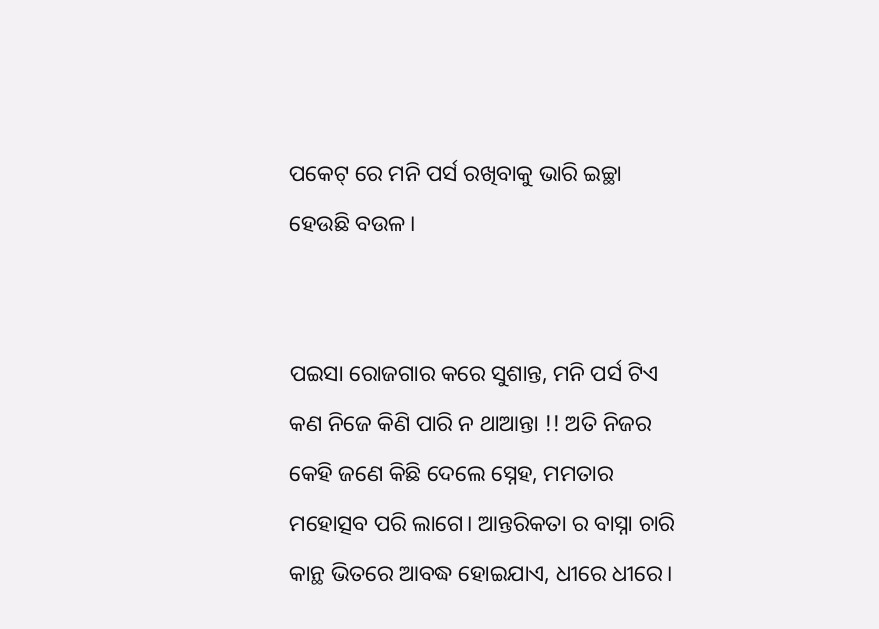ପକେଟ୍ ରେ ମନି ପର୍ସ ରଖିବାକୁ ଭାରି ଇଚ୍ଛା ହେଉଛି ବଉଳ।


ପଇସା ରୋଜଗାର କରେ ସୁଶାନ୍ତ, ମନି ପର୍ସ ଟିଏ କଣ ନିଜେ କିଣି ପାରି ନ ଥାଆନ୍ତା !! ଅତି ନିଜର କେହି ଜଣେ କିଛି ଦେଲେ ସ୍ନେହ, ମମତାର ମହୋତ୍ସବ ପରି ଲାଗେ। ଆନ୍ତରିକତା ର ବାସ୍ନା ଚାରି କାନ୍ଥ ଭିତରେ ଆବଦ୍ଧ ହୋଇଯାଏ, ଧୀରେ ଧୀରେ।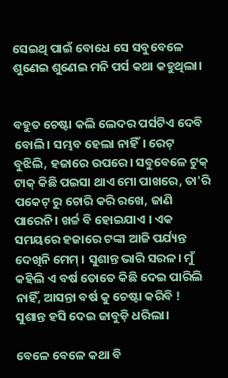ସେଇଥି ପାଇଁ ବୋଧେ ସେ ସବୁବେଳେ ଶୁଣେଇ ଶୁଣେଇ ମନି ପର୍ସ କଥା କହୁଥିଲା।


ବହୁତ ଚେଷ୍ଟା କଲି ଲେଦର ପର୍ସଟିଏ ଦେବି ବୋଲି। ସମ୍ଭବ ହେଲା ନାହିଁ। ରେଟ୍ ବୁଝିଲି, ହଜାରେ ଉପରେ। ସବୁବେଳେ ଟୁକ୍ ଟାକ୍ କିଛି ପଇସା ଥାଏ ମୋ ପାଖରେ, ତା'ରି ପକେଟ୍ ରୁ ଚୋରି କରି ରଖେ, ଜାଣି ପାରେନି। ଖର୍ଚ୍ଚ ବି ହୋଇଯାଏ । ଏକ ସମୟରେ ହଜାରେ ଟଙ୍କା ଆଜି ପର୍ଯ୍ୟନ୍ତ ଦେଖିନି ମେମ୍ । ସୁଶାନ୍ତ ଭାରି ସରଳ। ମୁଁ କହିଲି ଏ ବର୍ଷ ତୋତେ କିଛି ଦେଇ ପାରିଲି ନାହିଁ, ଆସନ୍ତା ବର୍ଷ କୁ ଚେଷ୍ଟା କରିବି ! ସୁଶାନ୍ତ ହସି ଦେଇ ଜାବୁଡ଼ି ଧରିଲା।

ବେଳେ ବେଳେ କଥା ବି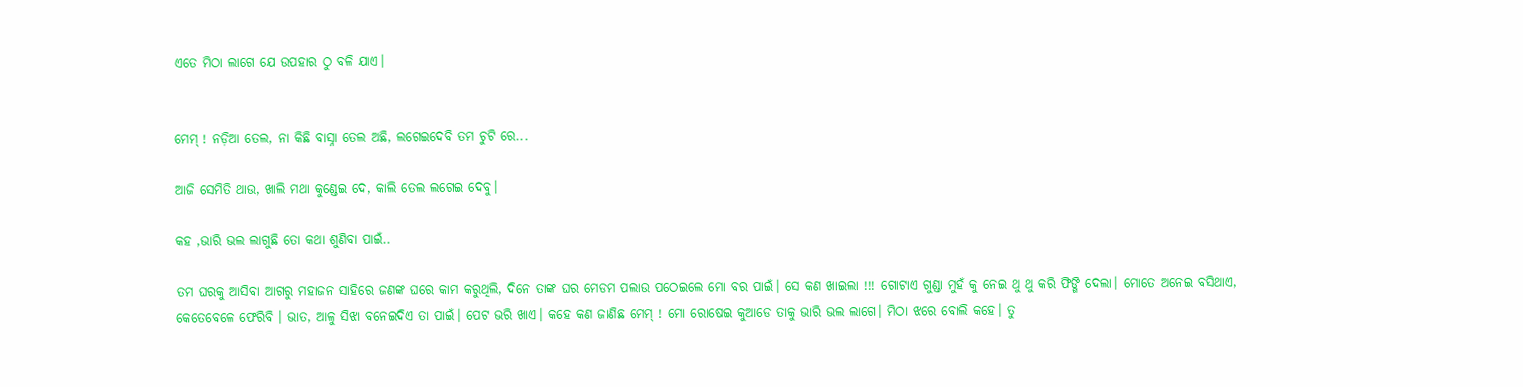ଏତେ ମିଠା ଲାଗେ ଯେ ଉପହାର ଠୁ ବଳି ଯାଏ।


ମେମ୍ ! ନଡ଼ିଆ ତେଲ, ନା କିଛି ବାସ୍ନା ତେଲ ଅଛି, ଲଗେଇଦେବି ତମ ଚୁଟି ରେ...

ଆଜି ସେମିତି ଥାଉ, ଖାଲି ମଥା କୁଣ୍ଡେଇ ଦେ, କାଲି ତେଲ ଲଗେଇ ଦେବୁ।

କହ ,ଭାରି ଭଲ ଲାଗୁଛି ତୋ କଥା ଶୁଣିବା ପାଇଁ..

ତମ ଘରକୁ ଆସିବା ଆଗରୁ ମହାଜନ ସାହିରେ ଜଣଙ୍କ ଘରେ କାମ କରୁଥିଲି, ଦିନେ ତାଙ୍କ ଘର ମେଡମ ପଲାଉ ପଠେଇଲେ ମୋ ବର ପାଇଁ। ସେ କଣ ଖାଇଲା !!! ଗୋଟାଏ ଗୁଣ୍ଡା ମୁହଁ କୁ ନେଇ ଥୁ ଥୁ କରି ଫିଙ୍ଗି ଦେଲା। ମୋତେ ଅନେଇ ବସିଥାଏ, କେତେବେଳେ ଫେରିବି । ଭାତ, ଆଳୁ ସିଝା ବନେଇଦିଏ ତା ପାଇଁ। ପେଟ ଭରି ଖାଏ। କହେ କଣ ଜାଣିଛ ମେମ୍ ! ମୋ ରୋଷେଇ କୁଆଡେ ତାକୁ ଭାରି ଭଲ ଲାଗେ। ମିଠା ଝରେ ବୋଲି କହେ। ତୁ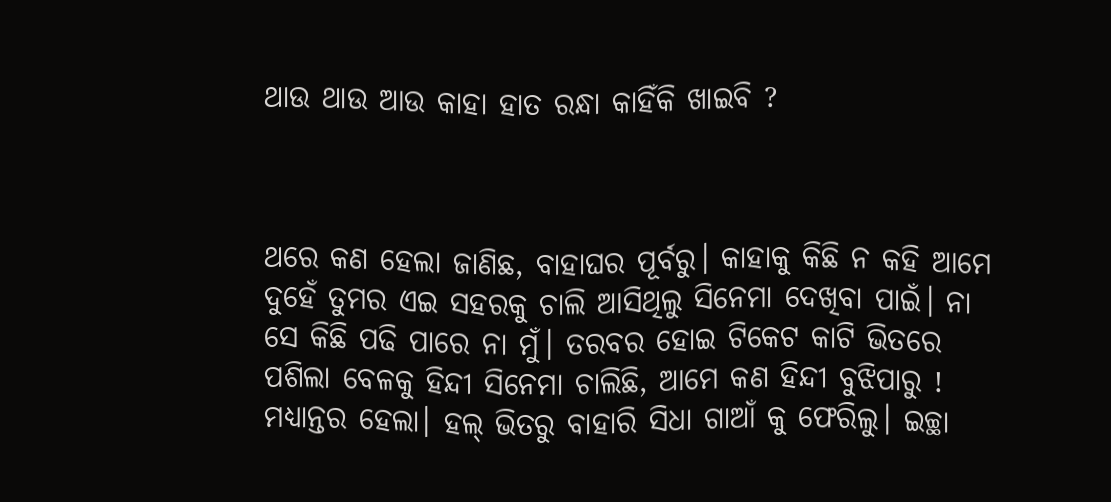ଥାଉ ଥାଉ ଆଉ କାହା ହାତ ରନ୍ଧା କାହିଁକି ଖାଇବି ?



ଥରେ କଣ ହେଲା ଜାଣିଛ, ବାହାଘର ପୂର୍ବରୁ। କାହାକୁ କିଛି ନ କହି ଆମେ ଦୁହେଁ ତୁମର ଏଇ ସହରକୁ ଚାଲି ଆସିଥିଲୁ ସିନେମା ଦେଖିବା ପାଇଁ। ନା ସେ କିଛି ପଢି ପାରେ ନା ମୁଁ। ତରବର ହୋଇ ଟିକେଟ କାଟି ଭିତରେ ପଶିଲା ବେଳକୁ ହିନ୍ଦୀ ସିନେମା ଚାଲିଛି, ଆମେ କଣ ହିନ୍ଦୀ ବୁଝିପାରୁ ! ମଧ୍ୟାନ୍ତର ହେଲା। ହଲ୍ ଭିତରୁ ବାହାରି ସିଧା ଗାଆଁ କୁ ଫେରିଲୁ। ଇଚ୍ଛା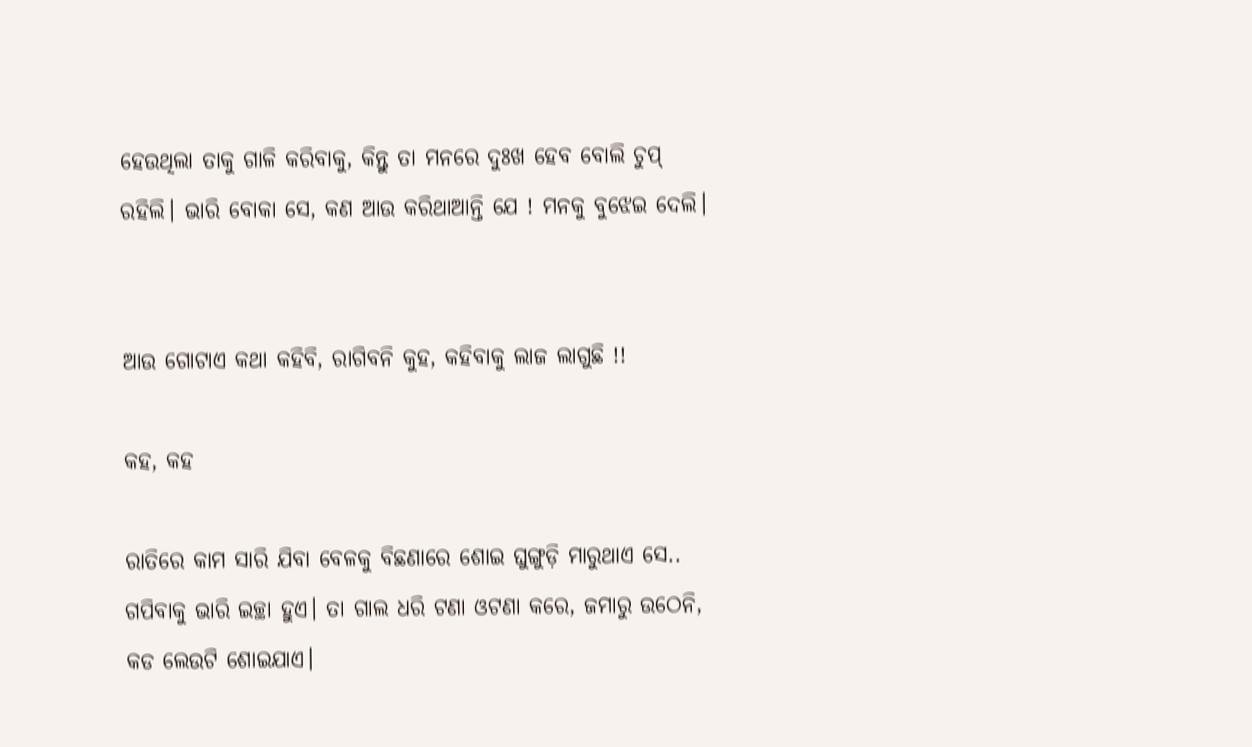ହେଉଥିଲା ତାକୁ ଗାଳି କରିବାକୁ, କିନ୍ତୁ ତା ମନରେ ଦୁଃଖ ହେବ ବୋଲି ଚୁପ୍ ରହିଲି। ଭାରି ବୋକା ସେ, କଣ ଆଉ କରିଥାଆନ୍ତି ଯେ ! ମନକୁ ବୁଝେଇ ଦେଲି।


ଆଉ ଗୋଟାଏ କଥା କହିବି, ରାଗିବନି କୁହ, କହିବାକୁ ଲାଜ ଲାଗୁଛି !!

କହ, କହ

ରାତିରେ କାମ ସାରି ଯିବା ବେଳକୁ ବିଛଣାରେ ଶୋଇ ଘୁଙ୍ଗୁଡ଼ି ମାରୁଥାଏ ସେ.. ଗପିବାକୁ ଭାରି ଇଚ୍ଛା ହୁଏ। ତା ଗାଲ ଧରି ଟଣା ଓଟଣା କରେ, ଜମାରୁ ଉଠେନି, କଡ ଲେଉଟି ଶୋଇଯାଏ।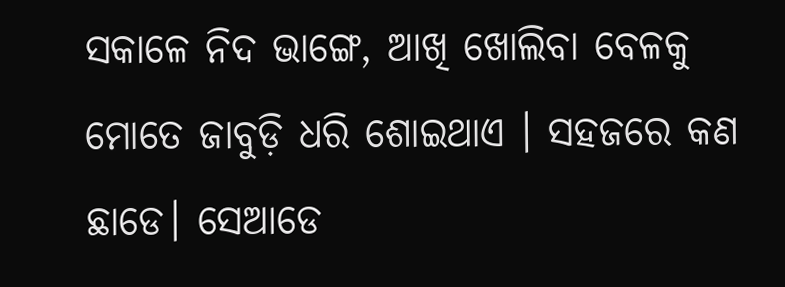ସକାଳେ ନିଦ ଭାଙ୍ଗେ, ଆଖି ଖୋଲିବା ବେଳକୁ ମୋତେ ଜାବୁଡ଼ି ଧରି ଶୋଇଥାଏ । ସହଜରେ କଣ ଛାଡେ। ସେଆଡେ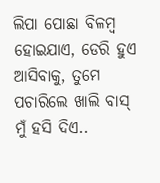ଲିପା ପୋଛା ବିଳମ୍ବ ହୋଇଯାଏ, ଡେରି ହୁଏ ଆସିବାକୁ, ତୁମେ ପଚାରିଲେ ଖାଲି ବାସ୍ ମୁଁ ହସି ଦିଏ..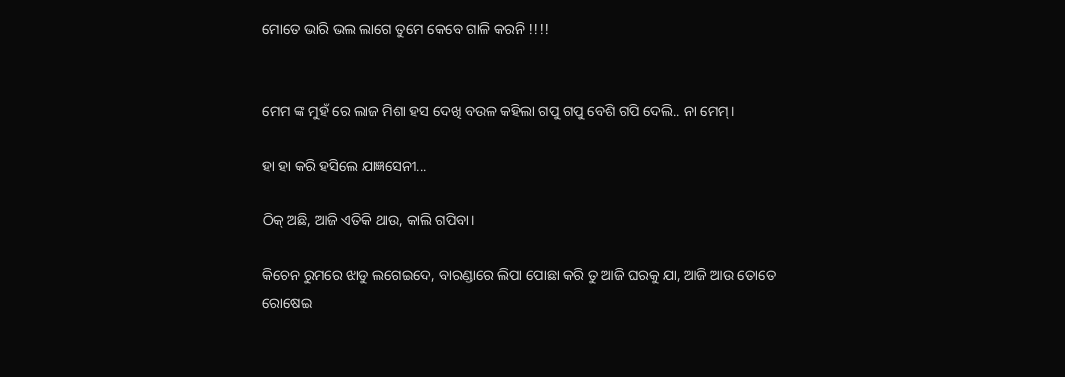ମୋତେ ଭାରି ଭଲ ଲାଗେ ତୁମେ କେବେ ଗାଳି କରନି !!!!


ମେମ ଙ୍କ ମୁହଁ ରେ ଲାଜ ମିଶା ହସ ଦେଖି ବଉଳ କହିଲା ଗପୁ ଗପୁ ବେଶି ଗପି ଦେଲି.. ନା ମେମ୍।

ହା ହା କରି ହସିଲେ ଯାଜ୍ଞସେନୀ...

ଠିକ୍ ଅଛି, ଆଜି ଏତିକି ଥାଉ, କାଲି ଗପିବା।

କିଚେନ ରୁମରେ ଝାଡୁ ଲଗେଇଦେ, ବାରଣ୍ଡାରେ ଲିପା ପୋଛା କରି ତୁ ଆଜି ଘରକୁ ଯା, ଆଜି ଆଉ ତୋତେ ରୋଷେଇ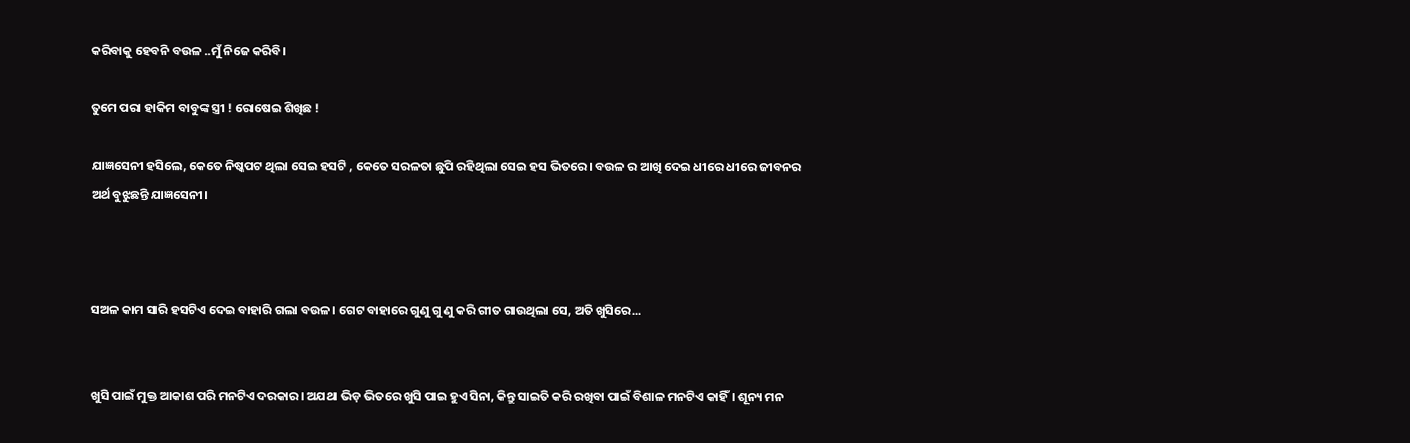କରିବାକୁ ହେବନି ବଉଳ ..ମୁଁ ନିଜେ କରିବି।

ତୁମେ ପରା ହାକିମ ବାବୁଙ୍କ ସ୍ତ୍ରୀ ! ରୋଷେଇ ଶିଖିଛ !

ଯାଜ୍ଞସେନୀ ହସିଲେ, କେତେ ନିଷ୍କପଟ ଥିଲା ସେଇ ହସଟି , କେତେ ସରଳତା ଛୁପି ରହିଥିଲା ସେଇ ହସ ଭିତରେ। ବଉଳ ର ଆଖି ଦେଇ ଧୀରେ ଧୀରେ ଜୀବନର ଅର୍ଥ ବୁଝୁଛନ୍ତି ଯାଜ୍ଞସେନୀ।



ସଅଳ କାମ ସାରି ହସଟିଏ ଦେଇ ବାହାରି ଗଲା ବଉଳ। ଗେଟ ବାହାରେ ଗୁଣୁ ଗୁ ଣୁ କରି ଗୀତ ଗାଉଥିଲା ସେ, ଅତି ଖୁସିରେ...


ଖୁସି ପାଇଁ ମୁକ୍ତ ଆକାଶ ପରି ମନଟିଏ ଦରକାର। ଅଯଥା ଭିଡ଼ ଭିତରେ ଖୁସି ପାଇ ହୁଏ ସିନା, କିନ୍ତୁ ସାଇତି କରି ରଖିବା ପାଇଁ ବିଶାଳ ମନଟିଏ କାହିଁ। ଶୂନ୍ୟ ମନ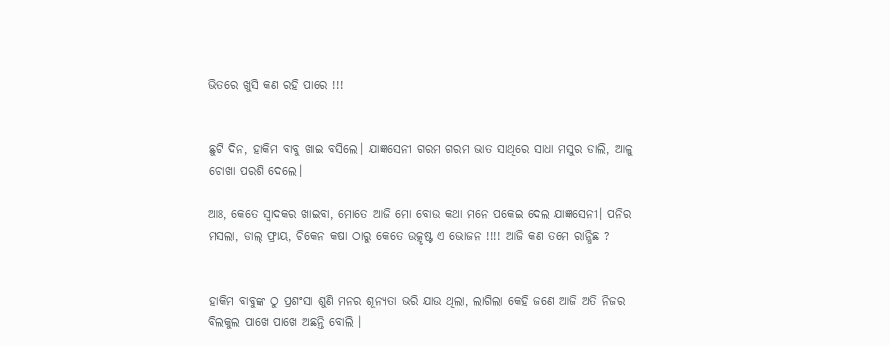ଭିତରେ ଖୁସି କଣ ରହି ପାରେ !!!


ଛୁଟି ଦିନ, ହାକିମ ବାବୁ ଖାଇ ବସିଲେ। ଯାଜ୍ଞସେନୀ ଗରମ ଗରମ ଭାତ ସାଥିରେ ସାଧା ମସୁର ଡାଲି, ଆଳୁ ଚୋଖା ପରଶି ଦେଲେ।

ଆଃ, କେତେ ସ୍ୱାଦକର ଖାଇବା, ମୋତେ ଆଜି ମୋ ବୋଉ କଥା ମନେ ପକେଇ ଦେଲ ଯାଜ୍ଞସେନୀ। ପନିର ମସଲା, ଡାଲ୍ ଫ୍ରାୟ, ଚିକେନ କଷା ଠାରୁ କେତେ ଉତ୍କୃଷ୍ଟ ଏ ଭୋଜନ !!!! ଆଜି କଣ ତମେ ରାନ୍ଧିଛ ?


ହାକିମ ବାବୁଙ୍କ ଠୁ ପ୍ରଶଂସା ଶୁଣି ମନର ଶୂନ୍ୟତା ଭରି ଯାଉ ଥିଲା, ଲାଗିଲା କେହି ଜଣେ ଆଜି ଅତି ନିଜର ବିଲକୁଲ ପାଖେ ପାଖେ ଅଛନ୍ତି ବୋଲି ।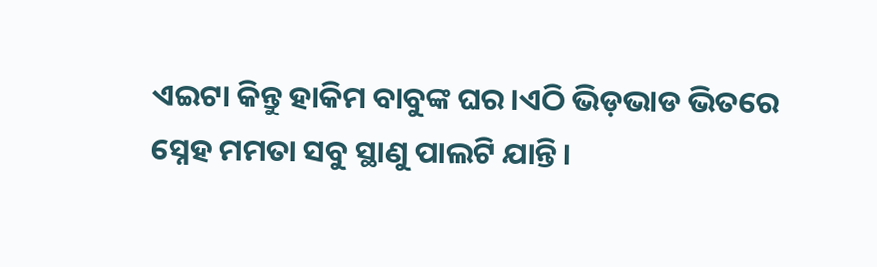ଏଇଟା କିନ୍ତୁ ହାକିମ ବାବୁଙ୍କ ଘର।ଏଠି ଭିଡ଼ଭାଡ ଭିତରେ ସ୍ନେହ ମମତା ସବୁ ସ୍ଥାଣୁ ପାଲଟି ଯାନ୍ତି।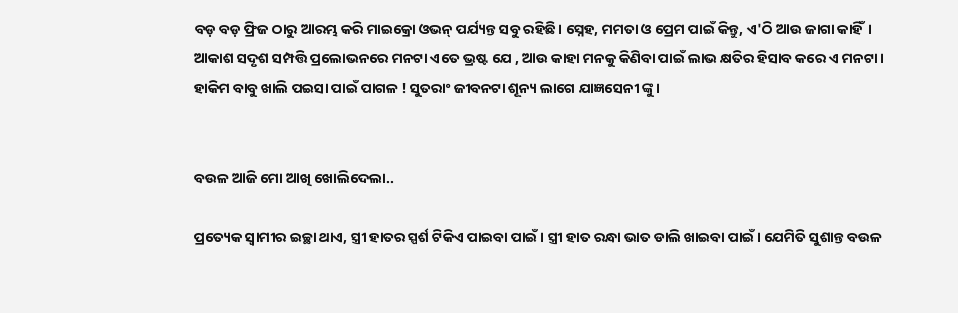ବଡ଼ ବଡ଼ ଫ୍ରିଜ ଠାରୁ ଆରମ୍ଭ କରି ମାଇକ୍ରୋ ଓଭନ୍ ପର୍ଯ୍ୟନ୍ତ ସବୁ ରହିଛି। ସ୍ନେହ, ମମତା ଓ ପ୍ରେମ ପାଇଁ କିନ୍ତୁ, ଏ'ଠି ଆଉ ଜାଗା କାହିଁ। ଆକାଶ ସଦୃଶ ସମ୍ପତ୍ତି ପ୍ରଲୋଭନରେ ମନଟା ଏତେ ଭ୍ରଷ୍ଟ ଯେ , ଆଉ କାହା ମନକୁ କିଣିବା ପାଇଁ ଲାଭ କ୍ଷତିର ହିସାବ କରେ ଏ ମନଟା। ହାକିମ ବାବୁ ଖାଲି ପଇସା ପାଇଁ ପାଗଳ ! ସୁତରାଂ ଜୀବନଟା ଶୂନ୍ୟ ଲାଗେ ଯାଜ୍ଞସେନୀ ଙ୍କୁ।


ବଉଳ ଆଜି ମୋ ଆଖି ଖୋଲିଦେଲା..

ପ୍ରତ୍ୟେକ ସ୍ୱାମୀର ଇଚ୍ଛା ଥାଏ, ସ୍ତ୍ରୀ ହାତର ସ୍ପର୍ଶ ଟିକିଏ ପାଇବା ପାଇଁ। ସ୍ତ୍ରୀ ହାତ ରନ୍ଧା ଭାତ ଡାଲି ଖାଇବା ପାଇଁ। ଯେମିତି ସୁଶାନ୍ତ ବଉଳ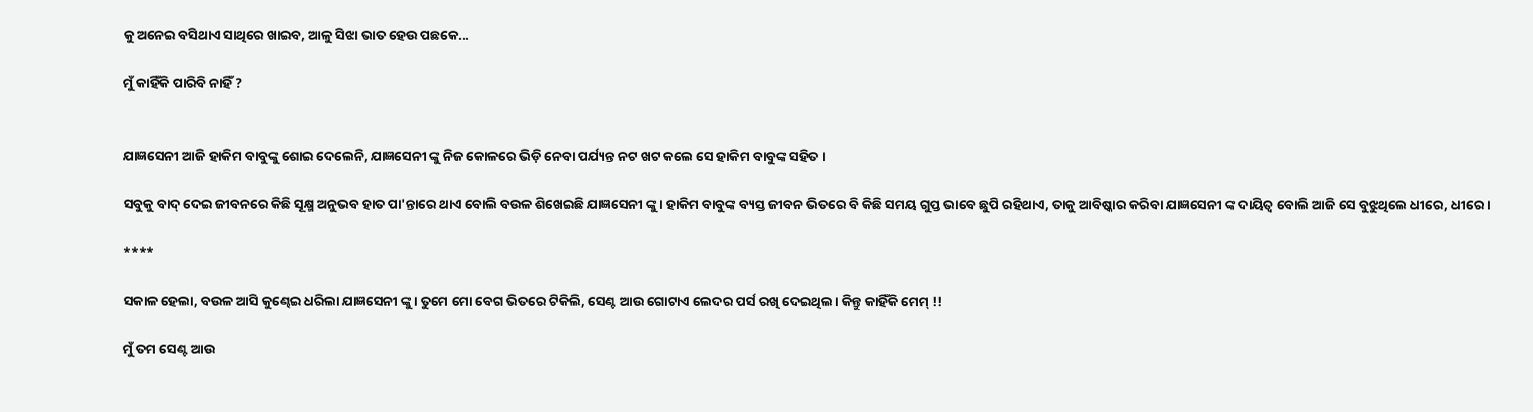କୁ ଅନେଇ ବସିଥାଏ ସାଥିରେ ଖାଇବ, ଆଳୁ ସିଝା ଭାତ ହେଉ ପଛକେ...

ମୁଁ କାହିଁକି ପାରିବି ନାହିଁ ?


ଯାଜ୍ଞସେନୀ ଆଜି ହାକିମ ବାବୁଙ୍କୁ ଶୋଇ ଦେଲେନି, ଯାଜ୍ଞସେନୀ ଙ୍କୁ ନିଜ କୋଳରେ ଭିଡ଼ି ନେବା ପର୍ଯ୍ୟନ୍ତ ନଟ ଖଟ କଲେ ସେ ହାକିମ ବାବୁଙ୍କ ସହିତ ।

ସବୁକୁ ବାଦ୍ ଦେଇ ଜୀବନରେ କିଛି ସୂକ୍ଷ୍ମ ଅନୁଭବ ହାତ ପା'ନ୍ତାରେ ଥାଏ ବୋଲି ବଉଳ ଶିଖେଇଛି ଯାଜ୍ଞସେନୀ ଙ୍କୁ। ହାକିମ ବାବୁଙ୍କ ବ୍ୟସ୍ତ ଜୀବନ ଭିତରେ ବି କିଛି ସମୟ ଗୁପ୍ତ ଭାବେ ଛୁପି ରହିଥାଏ, ତାକୁ ଆବିଷ୍କାର କରିବା ଯାଜ୍ଞସେନୀ ଙ୍କ ଦାୟିତ୍ଵ ବୋଲି ଆଜି ସେ ବୁଝୁଥିଲେ ଧୀରେ, ଧୀରେ।

****

ସକାଳ ହେଲା, ବଉଳ ଆସି କୁଣ୍ଢେଇ ଧରିଲା ଯାଜ୍ଞସେନୀ ଙ୍କୁ। ତୁମେ ମୋ ବେଗ ଭିତରେ ଟିକିଲି, ସେଣ୍ଟ ଆଉ ଗୋଟାଏ ଲେଦର ପର୍ସ ରଖି ଦେଇଥିଲ। କିନ୍ତୁ କାହିଁକି ମେମ୍ !!

ମୁଁ ତମ ସେଣ୍ଟ ଆଉ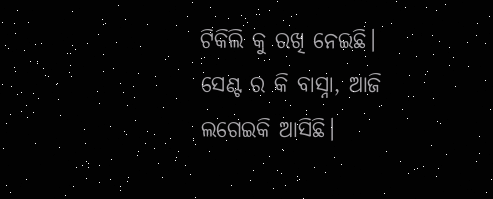ଟିକିଲି କୁ ରଖି ନେଇଛି। ସେଣ୍ଟ ର କି ବାସ୍ନା, ଆଜି ଲଗେଇକି ଆସିଛି।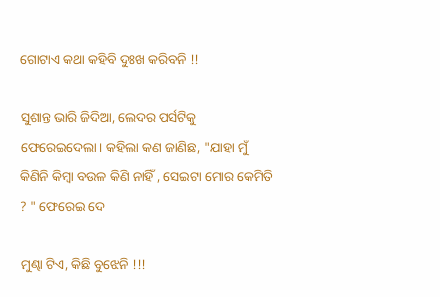ଗୋଟାଏ କଥା କହିବି ଦୁଃଖ କରିବନି !!

ସୁଶାନ୍ତ ଭାରି ଜିଦିଆ, ଲେଦର ପର୍ସଟିକୁ ଫେରେଇଦେଲା। କହିଲା କଣ ଜାଣିଛ, "ଯାହା ମୁଁ କିଣିନି କିମ୍ବା ବଉଳ କିଣି ନାହିଁ , ସେଇଟା ମୋର କେମିତି ? " ଫେରେଇ ଦେ

ମୁଣ୍ଢା ଟିଏ, କିଛି ବୁଝେନି !!!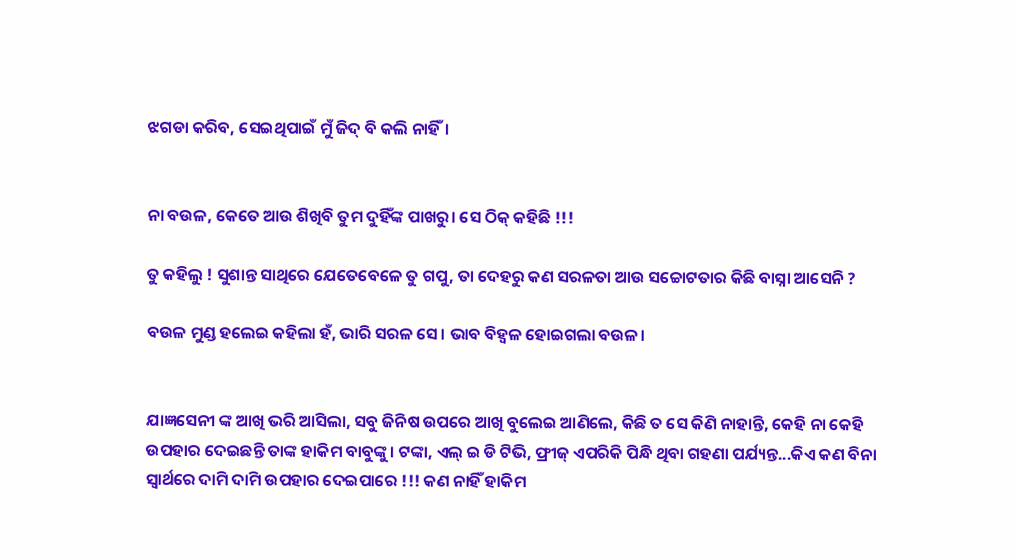ଝଗଡା କରିବ, ସେଇଥିପାଇଁ ମୁଁ ଜିଦ୍ ବି କଲି ନାହିଁ।


ନା ବଉଳ, କେତେ ଆଉ ଶିଖିବି ତୁମ ଦୁହିଁଙ୍କ ପାଖରୁ। ସେ ଠିକ୍ କହିଛି !!!

ତୁ କହିଲୁ ! ସୁଶାନ୍ତ ସାଥିରେ ଯେତେବେଳେ ତୁ ଗପୁ, ତା ଦେହରୁ କଣ ସରଳତା ଆଉ ସଚ୍ଚୋଟତାର କିଛି ବାସ୍ନା ଆସେନି ?

ବଉଳ ମୁଣ୍ଡ ହଲେଇ କହିଲା ହଁ, ଭାରି ସରଳ ସେ। ଭାବ ବିହ୍ୱଳ ହୋଇଗଲା ବଉଳ।


ଯାଜ୍ଞସେନୀ ଙ୍କ ଆଖି ଭରି ଆସିଲା, ସବୁ ଜିନିଷ ଉପରେ ଆଖି ବୁଲେଇ ଆଣିଲେ, କିଛି ତ ସେ କିଣି ନାହାନ୍ତି, କେହି ନା କେହି ଉପହାର ଦେଇଛନ୍ତି ତାଙ୍କ ହାକିମ ବାବୁଙ୍କୁ। ଟଙ୍କା, ଏଲ୍ ଇ ଡି ଟିଭି, ଫ୍ରୀଜ୍ ଏପରିକି ପିନ୍ଧି ଥିବା ଗହଣା ପର୍ଯ୍ୟନ୍ତ...କିଏ କଣ ବିନା ସ୍ୱାର୍ଥରେ ଦାମି ଦାମି ଉପହାର ଦେଇପାରେ !!! କଣ ନାହିଁ ହାକିମ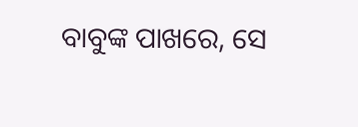ବାବୁଙ୍କ ପାଖରେ, ସେ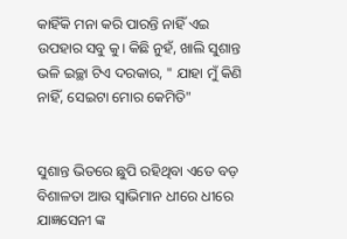କାହିଁକି ମନା କରି ପାରନ୍ତି ନାହିଁ ଏଇ ଉପହାର ସବୁ କୁ। କିଛି ନୁହଁ, ଖାଲି ସୁଶାନ୍ତ ଭଳି ଇଚ୍ଛା ଟିଏ ଦରକାର, " ଯାହା ମୁଁ କିଣି ନାହିଁ, ସେଇଟା ମୋର କେମିତି"


ସୁଶାନ୍ତ ଭିତରେ ଛୁପି ରହିଥିବା ଏତେ ବଡ଼ ବିଶାଳତା ଆଉ ସ୍ୱାଭିମାନ ଧୀରେ ଧୀରେ ଯାଜ୍ଞସେନୀ ଙ୍କ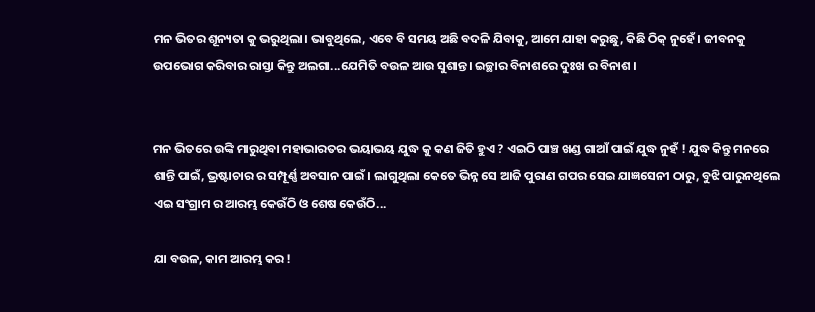ମନ ଭିତର ଶୂନ୍ୟତା କୁ ଭରୁଥିଲା। ଭାବୁଥିଲେ, ଏବେ ବି ସମୟ ଅଛି ବଦଳି ଯିବାକୁ, ଆମେ ଯାହା କରୁଛୁ, କିଛି ଠିକ୍ ନୁହେଁ । ଜୀବନକୁ ଉପଭୋଗ କରିବାର ରାସ୍ତା କିନ୍ତୁ ଅଲଗା...ଯେମିତି ବଉଳ ଆଉ ସୁଶାନ୍ତ। ଇଚ୍ଛାର ବିନାଶରେ ଦୁଃଖ ର ବିନାଶ ।


ମନ ଭିତରେ ଉଙ୍କି ମାରୁଥିବା ମହାଭାରତର ଭୟାଭୟ ଯୁଦ୍ଧ କୁ କଣ ଜିତି ହୁଏ ? ଏଇଠି ପାଞ୍ଚ ଖଣ୍ଡ ଗାଆଁ ପାଇଁ ଯୁଦ୍ଧ ନୁହଁ ! ଯୁଦ୍ଧ କିନ୍ତୁ ମନରେ ଶାନ୍ତି ପାଇଁ, ଭ୍ରଷ୍ଟାଚାର ର ସମ୍ପୂର୍ଣ୍ଣ ଅବସାନ ପାଇଁ । ଲାଗୁଥିଲା କେତେ ଭିନ୍ନ ସେ ଆଜି ପୁରାଣ ଗପର ସେଇ ଯାଜ୍ଞସେନୀ ଠାରୁ, ବୁଝି ପାରୁନଥିଲେ ଏଇ ସଂଗ୍ରାମ ର ଆରମ୍ଭ କେଉଁଠି ଓ ଶେଷ କେଉଁଠି...

ଯା ବଉଳ, କାମ ଆରମ୍ଭ କର !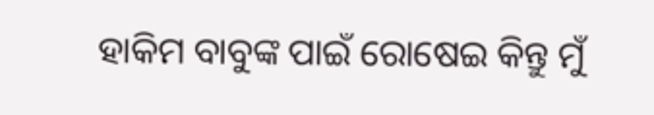ହାକିମ ବାବୁଙ୍କ ପାଇଁ ରୋଷେଇ କିନ୍ତୁ ମୁଁ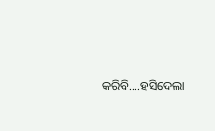କରିବି....ହସିଦେଲା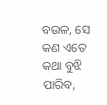ବଉଳ, ସେ କଣ ଏତେ କଥା ବୁଝି ପାରିବ,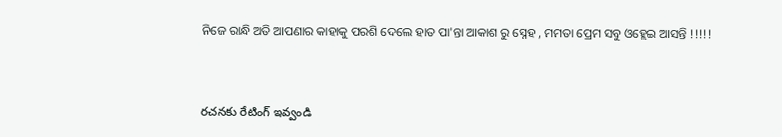ନିଜେ ରାନ୍ଧି ଅତି ଆପଣାର କାହାକୁ ପରଶି ଦେଲେ ହାତ ପା'ନ୍ତା ଆକାଶ ରୁ ସ୍ନେହ , ମମତା ପ୍ରେମ ସବୁ ଓହ୍ଲେଇ ଆସନ୍ତି !!!!!



రచనకు రేటింగ్ ఇవ్వండి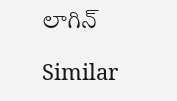లాగిన్

Similar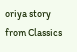oriya story from Classics